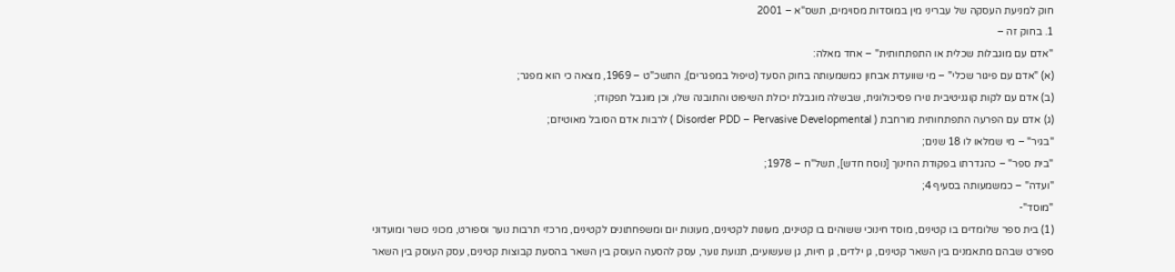חוק למניעת העסקה של עבריני מין במוסדות מסוימים, תשס"א – 2001
1. בחוק זה –
"אדם עם מוגבלות שכלית או התפתחותית" – אחד מאלה:
(א) "אדם עם פיגור שכלי" – מי שוועדת אבחון כמשמעותה בחוק הסעד (טיפול במפגרים), התשכ"ט – 1969, מצאה כי הוא מפגר;
(ב) אדם עם לקות קוגניטיבית נוירו פסיכולוגית, שבשלה מוגבלת יכולת השיפוט והתובנה שלו, וכן מוגבל תפקודו;
(ג) אדם עם הפרעה התפתחותית מורחבת ( Disorder PDD – Pervasive Developmental ) לרבות אדם הסובל מאוטיזם;
"בגיר" – מי שמלאו לו 18 שנים;
"בית ספר" – כהגדרתו בפקודת החינוך [נוסח חדש], תשל"ח – 1978;
"ועדה" – כמשמעותה בסעיף 4;
"מוסד"-
(1) בית ספר שלומדים בו קטינים, מוסד חינוכי ששוהים בו קטינים, מעונות לקטינים, מעונות יום ומשפחתונים לקטינים, מרכזי תרבות נוער וספורט, מכוני כושר ומועדוני ספורט שבהם מתאמנים בין השאר קטינים, גן ילדים, גן חיות, גן שעשועים, תנועת נוער, עסק להסעה העוסק בין השאר בהסעת קבוצות קטינים, עסק העוסק בין השאר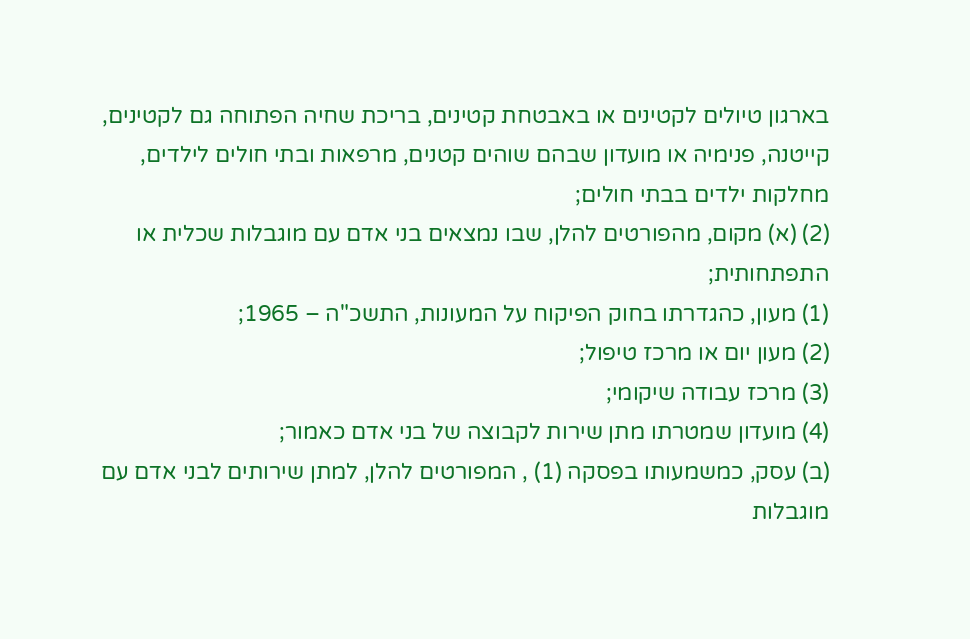בארגון טיולים לקטינים או באבטחת קטינים, בריכת שחיה הפתוחה גם לקטינים, קייטנה, פנימיה או מועדון שבהם שוהים קטנים, מרפאות ובתי חולים לילדים, מחלקות ילדים בבתי חולים;
(2) (א) מקום, מהפורטים להלן, שבו נמצאים בני אדם עם מוגבלות שכלית או התפתחותית;
(1) מעון, כהגדרתו בחוק הפיקוח על המעונות, התשכ"ה – 1965;
(2) מעון יום או מרכז טיפול;
(3) מרכז עבודה שיקומי;
(4) מועדון שמטרתו מתן שירות לקבוצה של בני אדם כאמור;
(ב) עסק, כמשמעותו בפסקה (1) , המפורטים להלן, למתן שירותים לבני אדם עם מוגבלות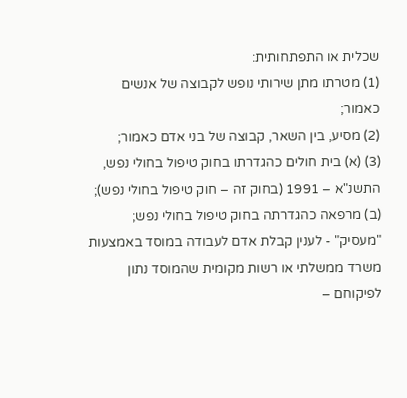שכלית או התפתחותית:
(1) מטרתו מתן שירותי נופש לקבוצה של אנשים כאמור;
(2) מסיע, בין השאר, קבוצה של בני אדם כאמור;
(3) (א) בית חולים כהגדרתו בחוק טיפול בחולי נפש, התשנ"א – 1991 (בחוק זה – חוק טיפול בחולי נפש);
(ב) מרפאה כהגדרתה בחוק טיפול בחולי נפש;
"מעסיק" - לענין קבלת אדם לעבודה במוסד באמצעות משרד ממשלתי או רשות מקומית שהמוסד נתון לפיקוחם –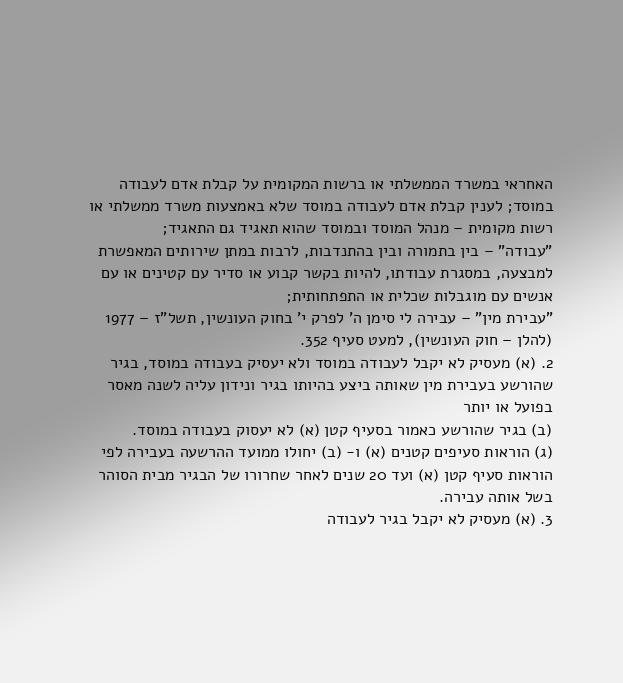האחראי במשרד הממשלתי או ברשות המקומית על קבלת אדם לעבודה במוסד; לענין קבלת אדם לעבודה במוסד שלא באמצעות משרד ממשלתי או רשות מקומית – מנהל המוסד ובמוסד שהוא תאגיד גם התאגיד;
"עבודה" – בין בתמורה ובין בהתנדבות, לרבות במתן שירותים המאפשרת למבצעה, במסגרת עבודתו, להיות בקשר קבוע או סדיר עם קטינים או עם אנשים עם מוגבלות שכלית או התפתחותית;
"עבירת מין" – עבירה לי סימן ה' לפרק י' בחוק העונשין, תשל"ז – 1977 (להלן – חוק העונשין), למעט סעיף 352.
2. (א) מעסיק לא יקבל לעבודה במוסד ולא יעסיק בעבודה במוסד, בגיר שהורשע בעבירת מין שאותה ביצע בהיותו בגיר ונידון עליה לשנה מאסר בפועל או יותר
(ב) בגיר שהורשע כאמור בסעיף קטן (א) לא יעסוק בעבודה במוסד.
(ג) הוראות סעיפים קטנים (א) ו- (ב) יחולו ממועד ההרשעה בעבירה לפי הוראות סעיף קטן (א) ועד 20 שנים לאחר שחרורו של הבגיר מבית הסוהר בשל אותה עבירה.
3. (א) מעסיק לא יקבל בגיר לעבודה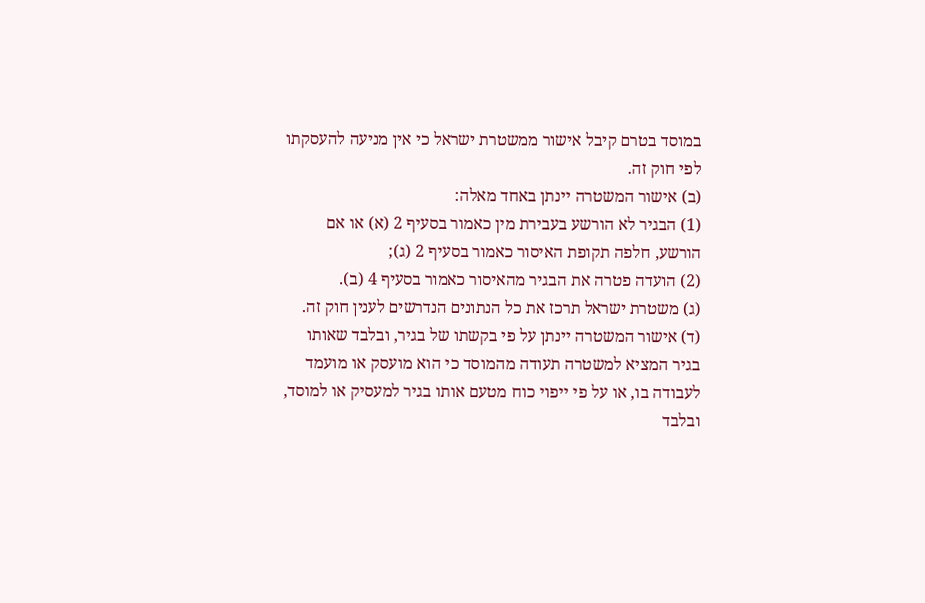במוסד בטרם קיבל אישור ממשטרת ישראל כי אין מניעה להעסקתו לפי חוק זה.
(ב) אישור המשטרה יינתן באחד מאלה:
(1) הבגיר לא הורשע בעבירת מין כאמור בסעיף 2 (א) או אם הורשע, חלפה תקופת האיסור כאמור בסעיף 2 (ג);
(2) הועדה פטרה את הבגיר מהאיסור כאמור בסעיף 4 (ב).
(ג) משטרת ישראל תרכז את כל הנתונים הנדרשים לענין חוק זה.
(ד) אישור המשטרה יינתן על פי בקשתו של בגיר, ובלבד שאותו בגיר המציא למשטרה תעודה מהמוסד כי הוא מועסק או מועמד לעבודה בו, או על פי ייפוי כוח מטעם אותו בגיר למעסיק או למוסד, ובלבד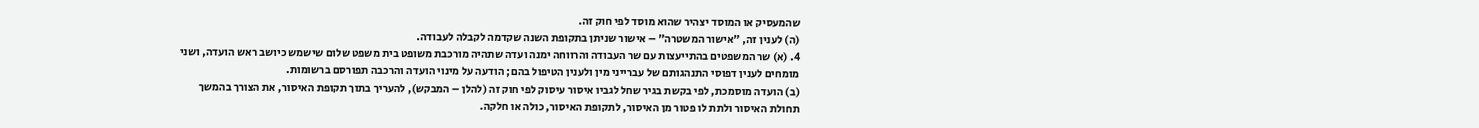שהמעסיק או המוסד יצהיר שהוא מוסד לפי חוק זה.
(ה) לענין זה, "אישור המשטרה" – אישור שניתן בתקופת השנה שקדמה לקבלה לעבודה.
4. (א) שר המשפטים בהתייעצות עם שר העבודה והרווחה ימנה ועדה שתהיה מורכבת משופט בית משפט שלום שישמש כיושב ראש הועדה, ושני מומחים לענין דפוסי התנהגותם של עברייני מין ולענין הטיפול בהם; הודעה על מינוי הועדה והרכבה תפורסם ברשומות.
(ב) הועדה מוסמכת, לפי בקשת בגיר שחל לגביו איסור עיסוק לפי חוק זה (להלן – המבקש), להעריך בתוך תקופת האיסור, את הצורך בהמשך תחולת האיסור ולתת לו פטור מן האיסור, לתקופת האיסור, כולה או חלקה.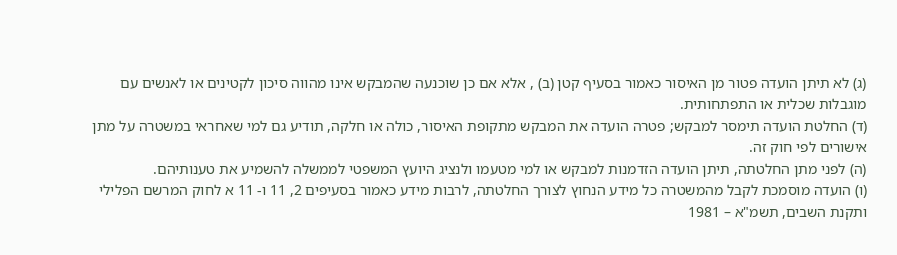(ג) לא תיתן הועדה פטור מן האיסור כאמור בסעיף קטן (ב) , אלא אם כן שוכנעה שהמבקש אינו מהווה סיכון לקטינים או לאנשים עם מוגבלות שכלית או התפתחותית.
(ד) החלטת הועדה תימסר למבקש; פטרה הועדה את המבקש מתקופת האיסור, כולה או חלקה, תודיע גם למי שאחראי במשטרה על מתן אישורים לפי חוק זה.
(ה) לפני מתן החלטתה, תיתן הועדה הזדמנות למבקש או למי מטעמו ולנציג היועץ המשפטי לממשלה להשמיע את טענותיהם.
(ו) הועדה מוסמכת לקבל מהמשטרה כל מידע הנחוץ לצורך החלטתה, לרבות מידע כאמור בסעיפים 2, 11 ו- 11 א לחוק המרשם הפלילי ותקנת השבים, תשמ"א – 1981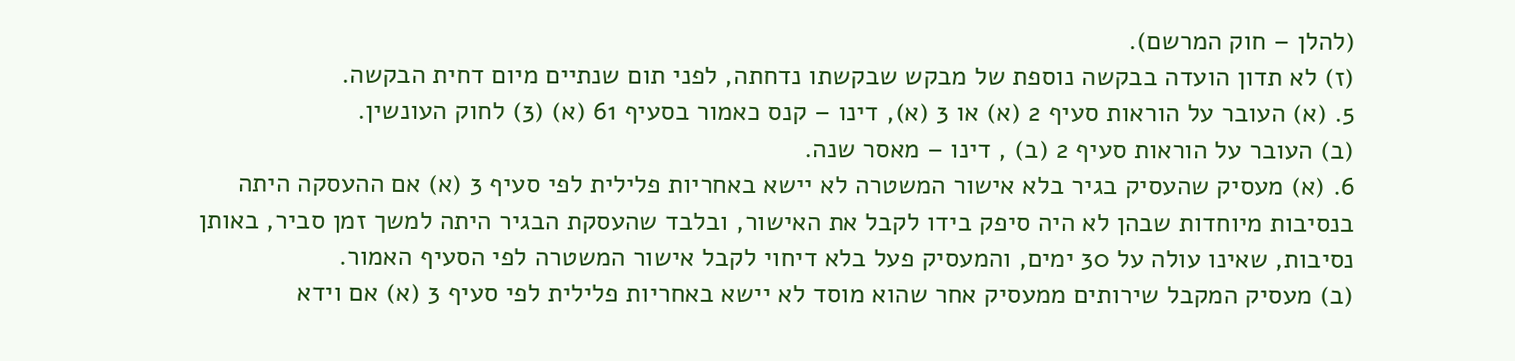(להלן – חוק המרשם).
(ז) לא תדון הועדה בבקשה נוספת של מבקש שבקשתו נדחתה, לפני תום שנתיים מיום דחית הבקשה.
5. (א) העובר על הוראות סעיף 2 (א) או 3 (א), דינו – קנס כאמור בסעיף 61 (א) (3) לחוק העונשין.
(ב) העובר על הוראות סעיף 2 (ב) , דינו – מאסר שנה.
6. (א) מעסיק שהעסיק בגיר בלא אישור המשטרה לא יישא באחריות פלילית לפי סעיף 3 (א) אם ההעסקה היתה בנסיבות מיוחדות שבהן לא היה סיפק בידו לקבל את האישור, ובלבד שהעסקת הבגיר היתה למשך זמן סביר, באותן נסיבות, שאינו עולה על 30 ימים, והמעסיק פעל בלא דיחוי לקבל אישור המשטרה לפי הסעיף האמור.
(ב) מעסיק המקבל שירותים ממעסיק אחר שהוא מוסד לא יישא באחריות פלילית לפי סעיף 3 (א) אם וידא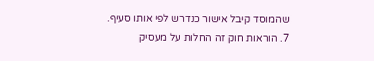שהמוסד קיבל אישור כנדרש לפי אותו סעיף.
7. הוראות חוק זה החלות על מעסיק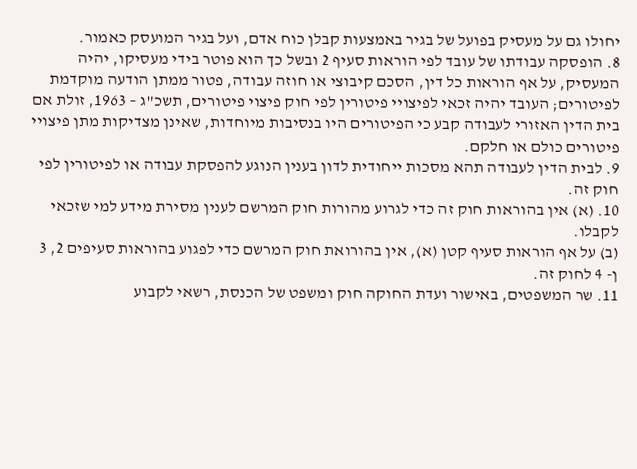יחולו גם על מעסיק בפועל של בגיר באמצעות קבלן כוח אדם, ועל בגיר המועסק כאמור.
8. הופסקה עבודתו של עובד לפי הוראות סעיף 2 ובשל כך הוא פוטר בידי מעסיקו, יהיה המעסיק, על אף הוראות כל דין, הסכם קיבוצי או חוזה עבודה, פטור ממתן הודעה מוקדמת לפיטורים; העובד יהיה זכאי לפיצויי פיטורין לפי חוק פיצוי פיטורים, תשכ"ג – 1963, זולת אם בית הדין האזורי לעבודה קבע כי הפיטורים היו בנסיבות מיוחדות, שאינן מצדיקות מתן פיצויי פיטורים כולם או חלקם.
9. לבית הדין לעבודה תהא מסכות ייחודית לדון בענין הנוגע להפסקת עבודה או לפיטורין לפי חוק זה.
10. (א) אין בהוראות חוק זה כדי לגרוע מהורות חוק המרשם לענין מסירת מידע למי שזכאי לקבלו.
(ב) על אף הוראות סעיף קטן (א), אין בהורואת חוק המרשם כדי לפגוע בהוראות סעיפים 2, 3 ן- 4 לחוק זה.
11. שר המשפטים, באישור ועדת החוקה חוק ומשפט של הכנסת, רשאי לקבוע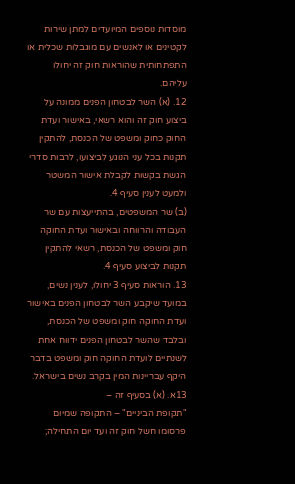מוסדות נוספים המיועדים למתן שירות לקטינים או לאנשים עם מוגבלות שכלית או התפתחותית שהוראות חוק זה יחולו עליהם.
12. (א) השר לבטחון הפנים ממונה על ביצוע חוק זה והוא רשאי, באישור ועדת החוק כחוק ומשפט של הכנסת, להתקין תקנות בכל עני הנוגע לביצועו, לרבות סדרי הגשת בקשות לקבלת אישור המשטר ולמעט לענין סעיף 4.
(ב) שר המשפטים, בהתייעצות עם שר העבודה והרווחה ובאישור ועדת החוקה חוק ומשפט של הכנסת, רשאי להתקין תקנות לביצוע סעיף 4.
13. הוראות סעיף 3 יחולו, לענין נשים, במועד שיקבע השר לבטחון הפנים באישור ועדת החוקה חוק ומשפט של הכנסת, ובלבד שהשר לבטחון הפנים ידווח אחת לשנתיים לועדת החוקה חוק ומשפט בדבר היקף עבריינות המין בקרב נשים בישראל.
13א. (א) בסעיף זה –
"תקופת הביניים" – התקופה שמיום פרסומו חשל חוק זה ועד יום התחילה;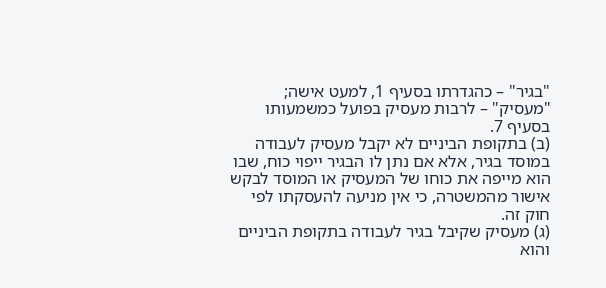"בגיר" – כהגדרתו בסעיף 1, למעט אישה;
"מעסיק" – לרבות מעסיק בפועל כמשמעותו בסעיף 7.
(ב) בתקופת הביניים לא יקבל מעסיק לעבודה במוסד בגיר, אלא אם נתן לו הבגיר ייפוי כוח, שבו הוא מייפה את כוחו של המעסיק או המוסד לבקש אישור מהמשטרה, כי אין מניעה להעסקתו לפי חוק זה.
(ג) מעסיק שקיבל בגיר לעבודה בתקופת הביניים והוא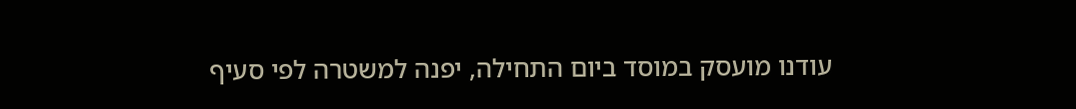עודנו מועסק במוסד ביום התחילה, יפנה למשטרה לפי סעיף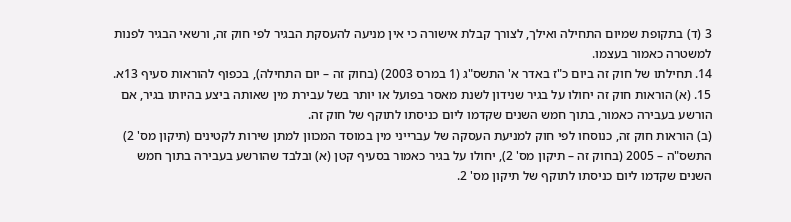3 (ד) בתקופת שמיום התחילה ואילך, לצורך קבלת אישורה כי אין מניעה להעסקת הבגיר לפי חוק זה, ורשאי הבגיר לפנות למשטרה כאמור בעצמו.
14. תחילתו של חוק זה ביום כ"ז באדר א' התשס"ג (1 במרס 2003) (בחוק זה – יום התחילה), בכפוף להוראות סעיף 13א.
15. (א) הוראות חוק זה יחולו על בגיר שנידון לשנת מאסר בפועל או יותר בשל עבירת מין שאותה ביצע בהיותו בגיר, אם הורשע בעבירה כאמור, בתוך חמש השנים שקדמו ליום כניסתו לתוקף של חוק זה.
(ב) הוראות חוק זה, כנוסחו לפי חוק למניעת העסקה של עברייני מין במוסד המכוון למתן שירות לקטינים (תיקון מס' 2) התשס"ה – 2005 (בחוק זה – תיקון מס' 2), יחולו על בגיר כאמור בסעיף קטן (א) ובלבד שהורשע בעבירה בתוך חמש השנים שקדמו ליום כניסתו לתוקף של תיקון מס' 2.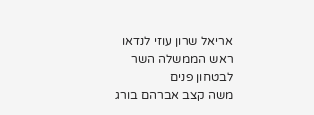אריאל שרון עוזי לנדאו
ראש הממשלה השר לבטחון פנים
משה קצב אברהם בורג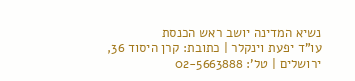נשיא המדינה יושב ראש הכנסת
עו"ד יפעת וינקלר | כתובת: קרן היסוד 36, ירושלים | טל': 02-5663888